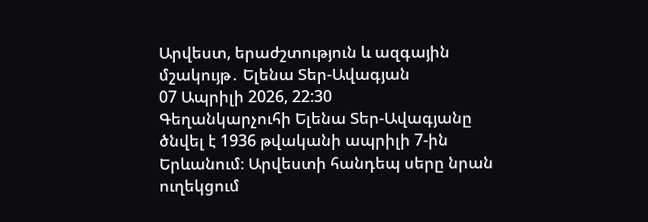Արվեստ, երաժշտություն և ազգային մշակույթ․ Ելենա Տեր-Ավագյան
07 Ապրիլի 2026, 22:30
Գեղանկարչուհի Ելենա Տեր-Ավագյանը ծնվել է 1936 թվականի ապրիլի 7-ին Երևանում։ Արվեստի հանդեպ սերը նրան ուղեկցում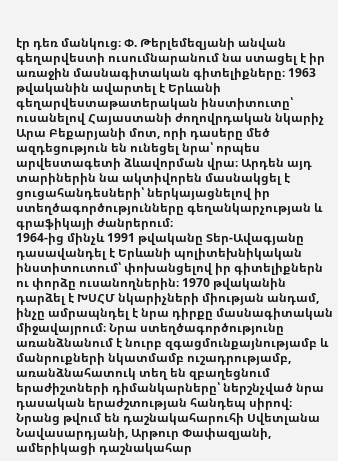էր դեռ մանկուց։ Փ. Թերլեմեզյանի անվան գեղարվեստի ուսումնարանում նա ստացել է իր առաջին մասնագիտական գիտելիքները։ 1963 թվականին ավարտել է Երևանի գեղարվեստաթատերական ինստիտուտը՝ ուսանելով Հայաստանի ժողովրդական նկարիչ Արա Բեքարյանի մոտ, որի դասերը մեծ ազդեցություն են ունեցել նրա՝ որպես արվեստագետի ձևավորման վրա։ Արդեն այդ տարիներին նա ակտիվորեն մասնակցել է ցուցահանդեսների՝ ներկայացնելով իր ստեղծագործությունները գեղանկարչության և գրաֆիկայի ժանրերում։
1964-ից մինչև 1991 թվականը Տեր-Ավագյանը դասավանդել է Երևանի պոլիտեխնիկական ինստիտուտում՝ փոխանցելով իր գիտելիքներն ու փորձը ուսանողներին։ 1970 թվականին դարձել է ԽՍՀՄ նկարիչների միության անդամ, ինչը ամրապնդել է նրա դիրքը մասնագիտական միջավայրում։ Նրա ստեղծագործությունը առանձնանում է նուրբ զգացմունքայնությամբ և մանրուքների նկատմամբ ուշադրությամբ, առանձնահատուկ տեղ են զբաղեցնում երաժիշտների դիմանկարները՝ ներշնչված նրա դասական երաժշտության հանդեպ սիրով։
Նրանց թվում են դաշնակահարուհի Սվետլանա Նավասարդյանի, Արթուր Փափազյանի, ամերիկացի դաշնակահար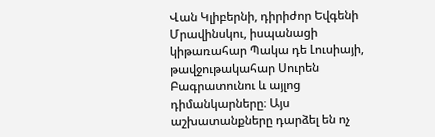Վան Կլիբերնի, դիրիժոր Եվգենի Մրավինսկու, իսպանացի կիթառահար Պակա դե Լուսիայի, թավջութակահար Սուրեն Բագրատունու և այլոց դիմանկարները։ Այս աշխատանքները դարձել են ոչ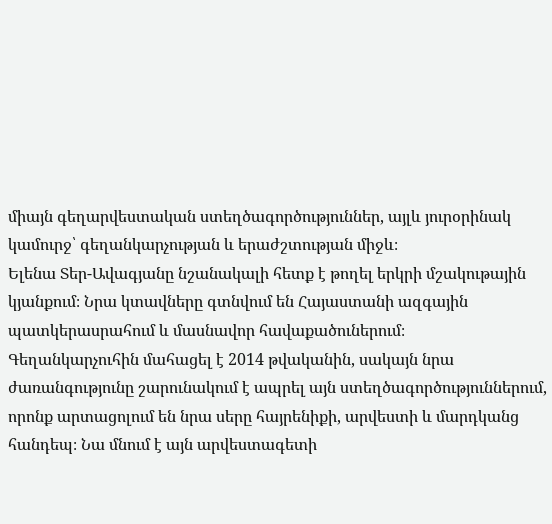միայն գեղարվեստական ստեղծագործություններ, այլև յուրօրինակ կամուրջ՝ գեղանկարչության և երաժշտության միջև։
Ելենա Տեր-Ավագյանը նշանակալի հետք է թողել երկրի մշակութային կյանքում։ Նրա կտավները գտնվում են Հայաստանի ազգային պատկերասրահում և մասնավոր հավաքածուներում։
Գեղանկարչուհին մահացել է 2014 թվականին, սակայն նրա ժառանգությունը շարունակում է ապրել այն ստեղծագործություններում, որոնք արտացոլում են նրա սերը հայրենիքի, արվեստի և մարդկանց հանդեպ։ Նա մնում է այն արվեստագետի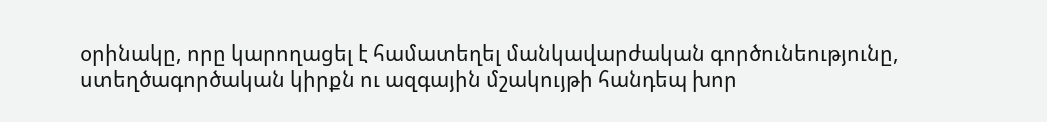օրինակը, որը կարողացել է համատեղել մանկավարժական գործունեությունը, ստեղծագործական կիրքն ու ազգային մշակույթի հանդեպ խոր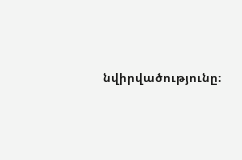նվիրվածությունը։